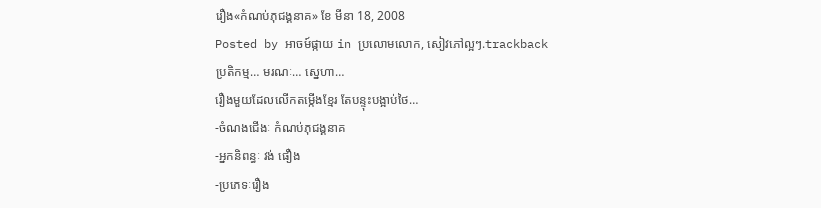រឿង«កំណប់ភុជង្គនាគ» ខែ មីនា 18, 2008
Posted by អាចម៍ផ្កាយ in ប្រលោមលោក, សៀវភៅល្អៗ.trackback
ប្រតិកម្ម… មរណៈ… ស្នេហា…
រឿងមួយដែលលើកតម្កើងខ្មែរ តែបន្ទុះបង្អាប់ថៃ…
-ចំណងជើងៈ កំណប់ភុជង្គនាគ
-អ្នកនិពន្ធៈ វង់ ផឿង
-ប្រភេទៈរឿង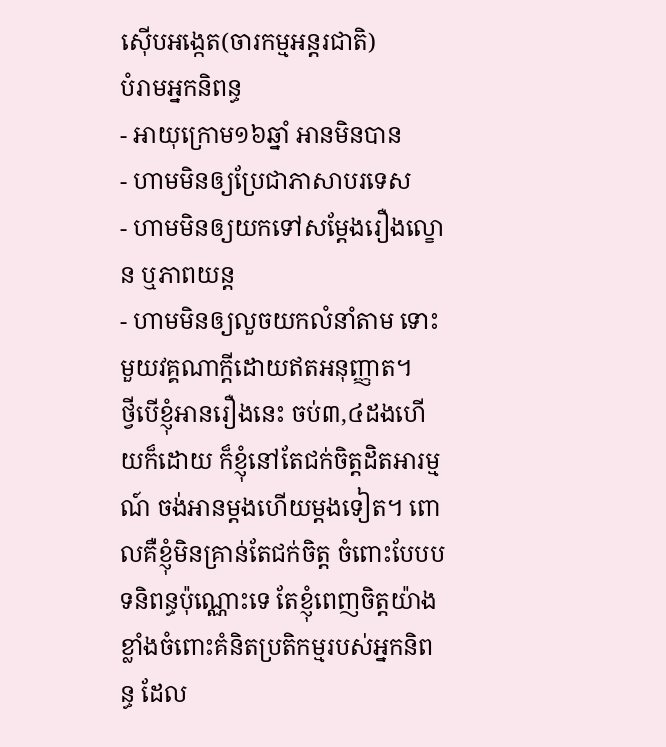ស៊ើបអង្កេត(ចារកម្មអន្តរជាតិ)
បំរាមអ្នកនិពន្ធ
- អាយុក្រោម១៦ឆ្នាំ អានមិនបាន
- ហាមមិនឲ្យប្រែជាភាសាបរទេស
- ហាមមិនឲ្យយកទៅសម្តែងរឿងល្ខោន ឬភាពយន្ត
- ហាមមិនឲ្យលួចយកលំនាំតាម ទោះមួយវគ្គណាក្តីដោយឥតអនុញ្ញាត។
ថ្វីបើខ្ញុំអានរឿងនេះ ចប់៣,៤ដងហើយក៏ដោយ ក៏ខ្ញុំនៅតែជក់ចិត្តដិតអារម្មណ៍ ចង់អានម្តងហើយម្តងទៀត។ ពោលគឺខ្ញុំមិនគ្រាន់តែជក់ចិត្ត ចំពោះបែបបទនិពន្ធប៉ុណ្ណោះទេ តែខ្ញុំពេញចិត្តយ៉ាងខ្លាំងចំពោះគំនិតប្រតិកម្មរបស់អ្នកនិពន្ធ ដែល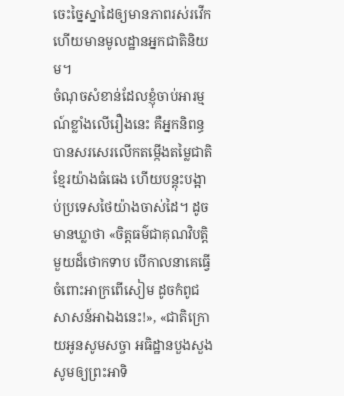ចេះច្នៃស្នាដៃឲ្យមានភាពរស់រវើក ហើយមានមូលដ្ឋានអ្នកជាតិនិយម។
ចំណុចសំខាន់ដែលខ្ញុំចាប់អារម្មណ៍ខ្លាំងលើរឿងនេះ គឺអ្នកនិពន្ធបានសរសេរលើកតម្កើងតម្លៃជាតិខ្មែរយ៉ាងធំធេង ហើយបន្តុះបង្អាប់ប្រទេសថៃយ៉ាងចាស់ដៃ។ ដូចមានឃ្លាថា «ចិត្តធម៌ជាគុណវិបត្តិមួយដ៏ថោកទាប បើកាលនាគេធ្វើចំពោះអាក្រពើសៀម ដូចកំពូជសាសន៍អាឯងនេះ!», «ជាតិក្រោយអូនសូមសច្ចា អធិដ្ឋានបួងសួង សូមឲ្យព្រះអាទិ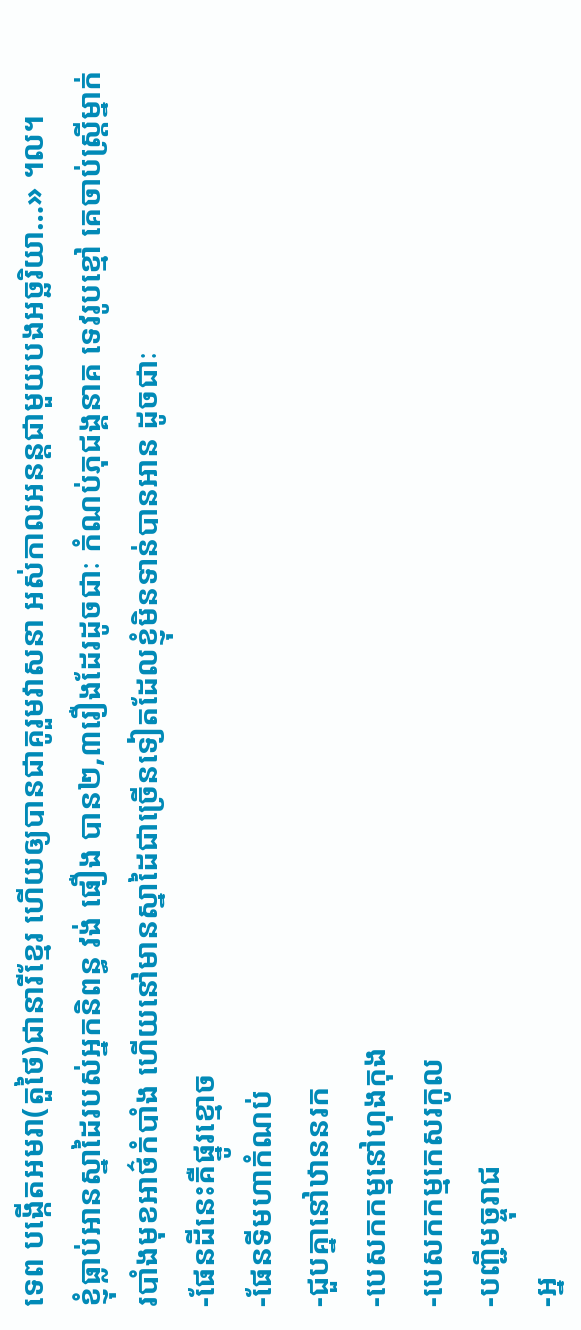ទេព បង្កើតអមរា(តួថៃ)ជានារីខ្មែរ ហើយឲ្យបានជាគូរួមវាសនា អស់កាលអនន្តជាមួយបងអច្ឆរិយា…» ។ល។
ខ្ញុំធ្លាប់អានស្នាដៃរបស់អ្នកនិពន្ធ វង់ ផឿង បាន២,៣រឿងដែរដូចជាៈ កំណប់ភុជង្គនាគ ទេវរូបខ្មៅ គេចាប់ស្ត្រីម្នាក់ របាំងមុខអាថ៌កំបាំង ហើយនៅមានស្នាដៃជាច្រើនទៀតដែលខ្ញុំមិនទាន់បានអាន ដូចជាៈ
-ផែនដីនេះគឺផ្នូរខ្មោច
-ផែនទីមហាកំណប់
-ជួបគ្នានៅឋាននរក
-បេសកកម្មនៅហុងកុង
-បេសកកម្មកេសរកូល
-បញ្ជីមច្ចុរាជ
-អ្ន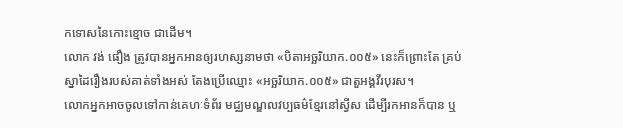កទោសនៃកោះខ្មោច ជាដើម។
លោក វង់ ផឿង ត្រូវបានអ្នកអានឲ្យរហស្សនាមថា «បិតាអច្ឆរិយាក.០០៥» នេះក៏ព្រោះតែ គ្រប់ស្នាដៃរឿងរបស់គាត់ទាំងអស់ តែងប្រើឈ្មោះ «អច្ឆរិយាក.០០៥» ជាតួអង្គវីរបុរស។
លោកអ្នកអាចចូលទៅកាន់គេហៈទំព័រ មជ្ឈមណ្ឌលវប្បធម៌ខ្មែរនៅស្វីស ដើម្បីរកអានក៏បាន ឬ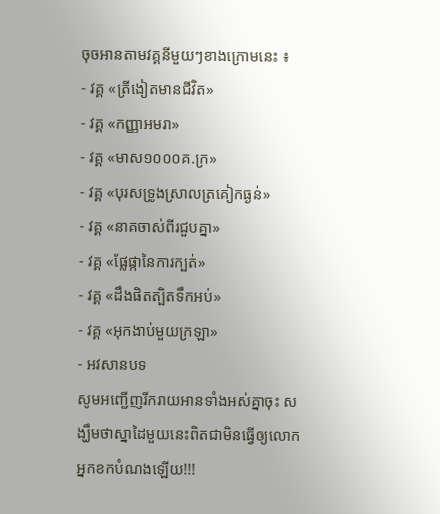ចុចអានតាមវគ្គនីមួយៗខាងក្រោមនេះ ៖
- វគ្គ «ត្រីងៀតមានជីវិត»
- វគ្គ «កញ្ញាអមរា»
- វគ្គ «មាស១០០០គ.ក្រ»
- វគ្គ «បុរសទ្រូងស្រាលត្រគៀកធ្ងន់»
- វគ្គ «នាគចាស់ពីរជួបគ្នា»
- វគ្គ «ផ្លែផ្កានៃការក្បត់»
- វគ្គ «ដឹងផិតត្បិតទឹកអប់»
- វគ្គ «អុកងាប់មួយក្រឡា»
- អវសានបទ
សូមអញ្ជើញរីករាយអានទាំងអស់គ្នាចុះ សង្ឃឹមថាស្នាដៃមួយនេះពិតជាមិនធ្វើឲ្យលោកអ្នកខកបំណងឡើយ!!!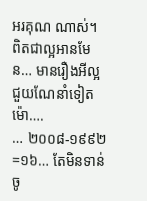អរគុណ ណាស់។ ពិតជាល្អអានមែន… មានរឿងអីល្អ ជួយណែនាំទៀតម៉ោ….
… ២០០៨-១៩៩២=១៦… តែមិនទាន់ចូ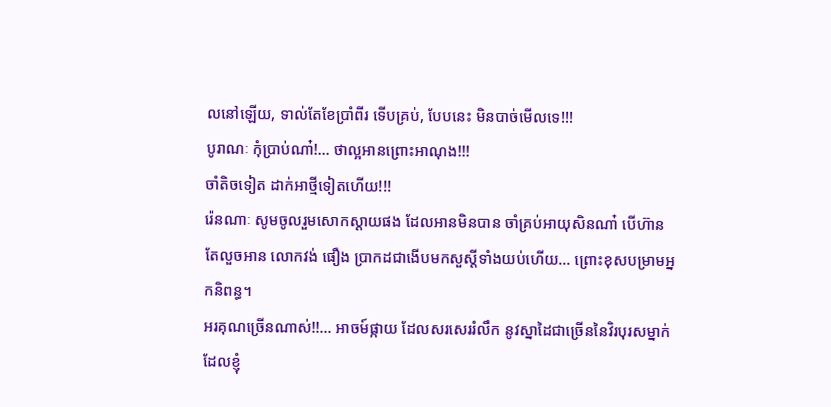លនៅឡើយ, ទាល់តែខែប្រាំពីរ ទើបគ្រប់, បែបនេះ មិនបាច់មើលទេ!!!
បូរាណៈ កុំប្រាប់ណា៎!… ថាល្អអានព្រោះអាណុង!!!
ចាំតិចទៀត ដាក់អាថ្មីទៀតហើយ!!!
រ៉េនណាៈ សូមចូលរួមសោកស្តាយផង ដែលអានមិនបាន ចាំគ្រប់អាយុសិនណា៎ បើហ៊ានតែលួចអាន លោកវង់ ផឿង ប្រាកដជាងើបមកសួស្តីទាំងយប់ហើយ… ព្រោះខុសបម្រាមអ្នកនិពន្ធ។
អរគុណច្រើនណាស់!!… អាចម៍ផ្កាយ ដែលសរសេររំលឹក នូវស្នាដៃជាច្រើននៃវិរបុរសម្នាក់ ដែលខ្ញុំ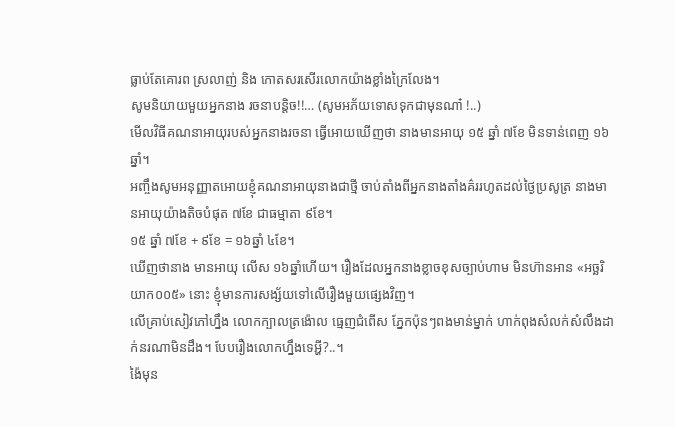ធ្លាប់តែគោរព ស្រលាញ់ និង កោតសរសើរលោកយ៉ាងខ្លាំងក្រៃលែង។
សូមនិយាយមួយអ្នកនាង រចនាបន្ដិច!!… (សូមអភ័យទោសទុកជាមុនណា៎ !..)
មើលវិធីគណនាអាយុរបស់អ្នកនាងរចនា ធ្វើអោយឃើញថា នាងមានអាយុ ១៥ ឆ្នាំ ៧ខែ មិនទាន់ពេញ ១៦ឆ្នាំ។
អញ្ចឹងសូមអនុញ្ញាតអោយខ្ញុំគណនាអាយុនាងជាថ្មី ចាប់តាំងពីអ្នកនាងតាំងគ៌ររហូតដល់ថ្ងៃប្រសូត្រ នាងមានអាយុយ៉ាងតិចបំផុត ៧ខែ ជាធម្មាតា ៩ខែ។
១៥ ឆ្នាំ ៧ខែ + ៩ខែ = ១៦ឆ្នាំ ៤ខែ។
ឃើញថានាង មានអាយុ លើស ១៦ឆ្នាំហើយ។ រឿងដែលអ្នកនាងខ្លាចខុសច្បាប់ហាម មិនហ៊ានអាន «អច្ឆរិយាក០០៥» នោះ ខ្ញុំមានការសង្ស័យទៅលើរឿងមួយផ្សេងវិញ។
លើគ្រាប់សៀវភៅហ្នឹង លោកក្បាលត្រង៉ោល ធ្មេញជំពើស ភ្នែកប៉ុនៗពងមាន់ម្នាក់ ហាក់ពុងសំលក់សំលឹងដាក់នរណាមិនដឹង។ បែបរឿងលោកហ្នឹងទេអ្ហី?..។
ង៉ៃមុន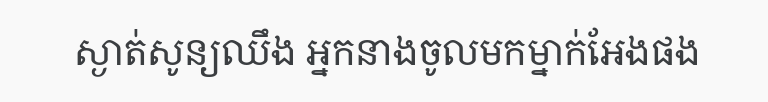ស្ងាត់សូន្យឈឹង អ្នកនាងចូលមកម្នាក់អែងផង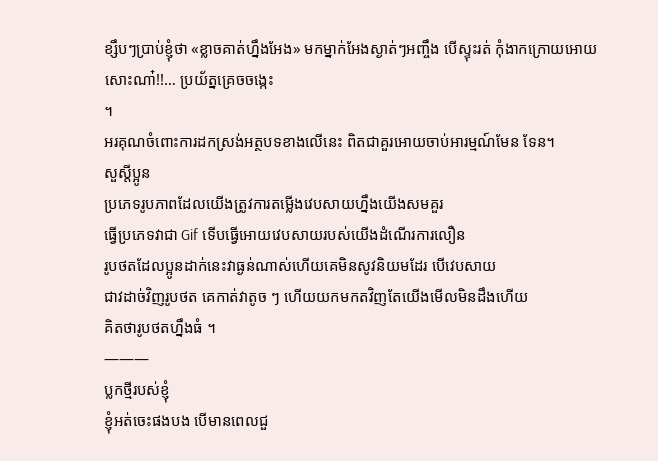ខ្សឹបៗប្រាប់ខ្ញុំថា «ខ្លាចគាត់ហ្នឹងអែង» មកម្នាក់អែងស្ងាត់ៗអញ្ចឹង បើស្ទុះរត់ កុំងាកក្រោយអោយសោះណា៎!!… ប្រយ័ត្នគ្រេចចង្កេះ
។
អរគុណចំពោះការដកស្រង់អត្ថបទខាងលើនេះ ពិតជាគួរអោយចាប់អារម្មណ៍មែន ទែន។
សួស្តីប្អូន
ប្រភេទរូបភាពដែលយើងត្រូវការតម្លើងវេបសាយហ្នឹងយើងសមគួរ
ធ្វើប្រភេទវាជា Gif ទើបធ្វើអោយវេបសាយរបស់យើងដំណើរការលឿន
រូបថតដែលប្អូនដាក់នេះវាធ្ងន់ណាស់ហើយគេមិនសូវនិយមដែរ បើវេបសាយ
ជាវដាច់វិញរូបថត គេកាត់វាតូច ៗ ហើយយកមកតវិញតែយើងមើលមិនដឹងហើយ
គិតថារូបថតហ្នឹងធំ ។
———
ប្លកថ្មីរបស់ខ្ញុំ
ខ្ញុំអត់ចេះផងបង បើមានពេលជួ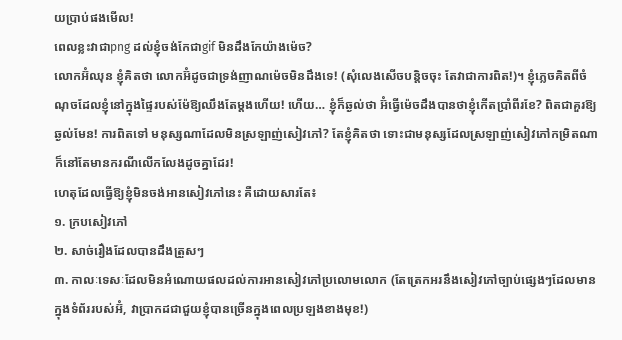យប្រាប់ផងមើល!
ពេលខ្លះវាជាpng ដល់ខ្ញុំចង់កែជាgif មិនដឹងកែយ៉ាងម៉េច?
លោកអ៊ំឈុន ខ្ញុំគិតថា លោកអ៊ំដូចជាទ្រង់ញាណម៉េចមិនដឹងទេ! (សុំលេងសើចបន្តិចចុះ តែវាជាការពិត!)។ ខ្ញុំភ្លេចគិតពីចំណុចដែលខ្ញុំនៅក្នុងផ្ទៃរបស់ម៉ែឱ្យឈឹងតែម្ដងហើយ! ហើយ… ខ្ញុំក៏ឆ្ងល់ថា អ៊ំធ្វើម៉េចដឹងបានថាខ្ញុំកើតប្រាំពីរខែ? ពិតជាគួរឱ្យឆ្ងល់មែន! ការពិតទៅ មនុស្សណាដែលមិនស្រឡាញ់សៀវភៅ? តែខ្ញុំគិតថា ទោះជាមនុស្សដែលស្រឡាញ់សៀវភៅកម្រិតណា ក៏នៅតែមានករណីលើកលែងដូចគ្នាដែរ!
ហេតុដែលធ្វើឱ្យខ្ញុំមិនចង់អានសៀវភៅនេះ គឺដោយសារតែ៖
១. ក្របសៀវភៅ
២. សាច់រឿងដែលបានដឹងត្រួសៗ
៣. កាលៈទេសៈដែលមិនអំណោយផលដល់ការអានសៀវភៅប្រលោមលោក (តែត្រេកអរនឹងសៀវភៅច្បាប់ផ្សេងៗដែលមានក្នុងទំព័ររបស់អ៊ំ, វាប្រាកដជាជួយខ្ញុំបានច្រើនក្នុងពេលប្រឡងខាងមុខ!)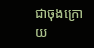ជាចុងក្រោយ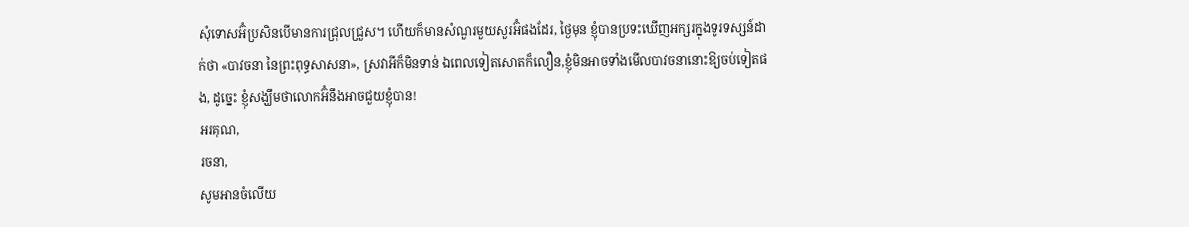សុំទោសអ៊ំប្រសិនបើមានការជ្រុលជ្រួស។ ហើយក៏មានសំណួរមួយសួរអ៊ំផងដែរ, ថ្ងៃមុន ខ្ញុំបានប្រទះឃើញអក្សរក្នុងទូរទស្សន៍ដាក់ថា «បាវចនា នៃព្រះពុទ្ធសាសនា», ស្រវាអីក៏មិនទាន់ ឯពេលទៀតសោតក៏លឿន,ខ្ញុំមិនអាចទាំងមើលបាវចនានោះឱ្យចប់ទៀតផង, ដូច្នេះ ខ្ញុំសង្ឃឹមថាលោកអ៊ំនឹងអាចជួយខ្ញុំបាន!
អរគុណ,
រចនា,
សូមអានចំលើយ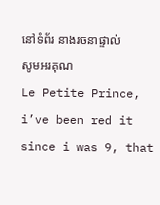នៅទំព័រ នាងរចនាផ្ទាល់
សូមអរគុណ
Le Petite Prince, i’ve been red it since i was 9, that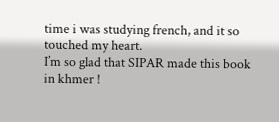time i was studying french, and it so touched my heart.
I’m so glad that SIPAR made this book in khmer !